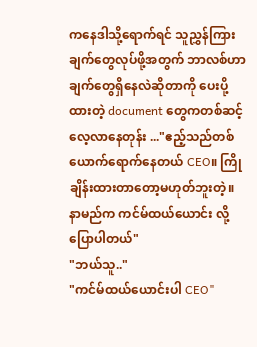ကနေဒါသို့ရောက်ရင် သူညွှန်ကြားချက်တွေလုပ်ဖို့အတွက် ဘာလစ်ဟာချက်တွေရှိနေလဲဆိုတာကို ပေးပို့ထားတဲ့ document တွေကတစ်ဆင့်လေ့လာနေတုန်း ..."ဧည့်သည်တစ်ယောက်ရောက်နေတယ် CEO။ ကြိုချိန်းထားတာတော့မဟုတ်ဘူးတဲ့။ နာမည်က ကင်မ်ထယ်ယောင်း လို့ပြောပါတယ်"
"ဘယ်သူ.."
"ကင်မ်ထယ်ယောင်းပါ CEO"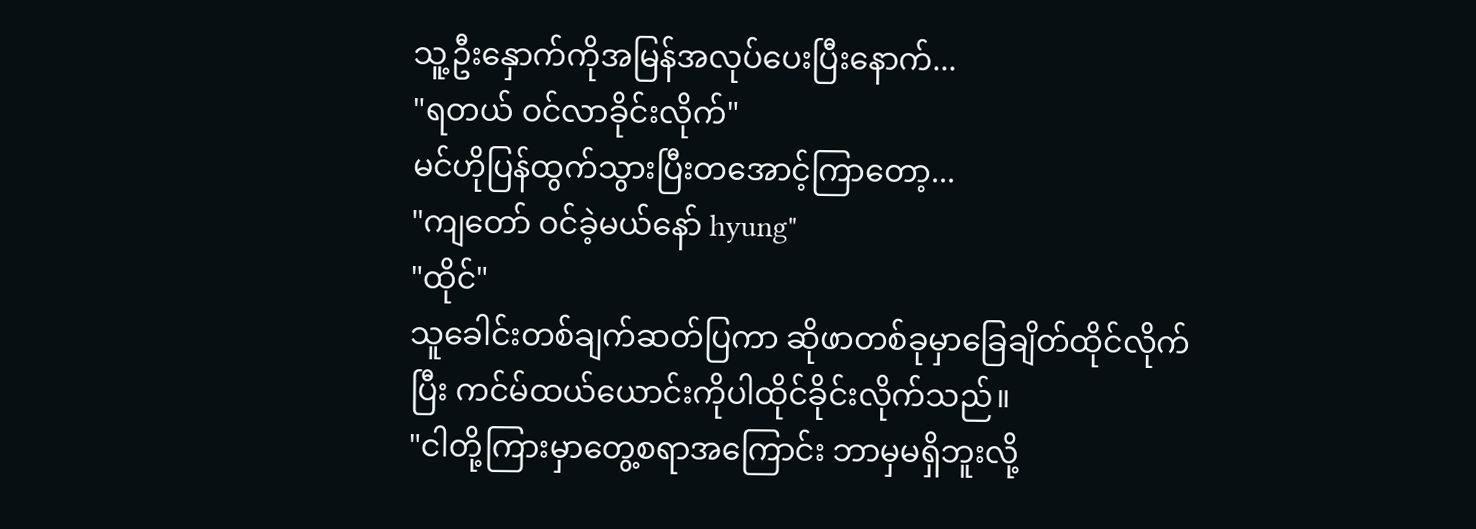သူ့ဦးနှောက်ကိုအမြန်အလုပ်ပေးပြီးနောက်...
"ရတယ် ဝင်လာခိုင်းလိုက်"
မင်ဟိုပြန်ထွက်သွားပြီးတအောင့်ကြာတော့...
"ကျတော် ဝင်ခဲ့မယ်နော် hyung"
"ထိုင်"
သူခေါင်းတစ်ချက်ဆတ်ပြကာ ဆိုဖာတစ်ခုမှာခြေချိတ်ထိုင်လိုက်ပြီး ကင်မ်ထယ်ယောင်းကိုပါထိုင်ခိုင်းလိုက်သည်။
"ငါတို့ကြားမှာတွေ့စရာအကြောင်း ဘာမှမရှိဘူးလို့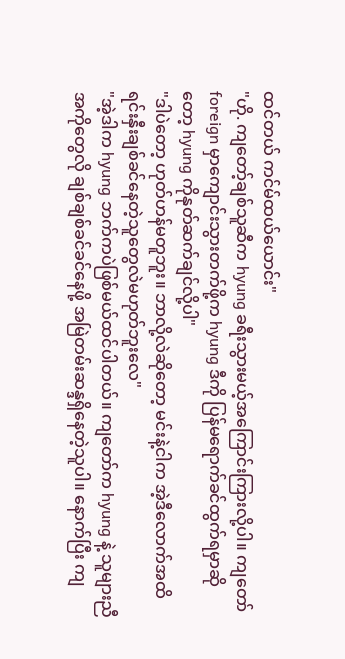ထင်တယ် ကင်မ်ထယ်ယောင်း"
"ဟို. ကျတော့်ချစ်သူဆီက hyung ခရီးသွားမယ့်အကြောင်းကြားလို့ပါ။ ကျတော် foreign မှာကျောင်းသွားတက်ဖို့က hyung ဒီကို ပြန်မရောက်ခင်ထွက်ရမှာဆိုတော့ hyung ကိုနုတ်ဆက်ချင်လို့ပါ"
"ဒါပဲတော့ ဟုတ်ဟန်မတူဘူး။ ဘာလို့လဲဆိုတော့ မင်းနဲ့ငါက အဲ့ဒီလောက်အထိရင်းနှီးချစ်ခင်နေတဲ့သူတွေလဲမဟုတ်ဘူးလေ"
"အဲ့ဒါက hyung ဘက်ကပဲဖြစ်မယ်ထင်ပါတယ်။ ကျတော်က hyung နဲ့ သူများညီအကိုတွေလို ချစ်ချစ်ခင်ခင်နေဖို့ အမြဲတမ်းဆန္ဒရှိနေတဲ့သူပါ။ နောက်ပြီး ကျ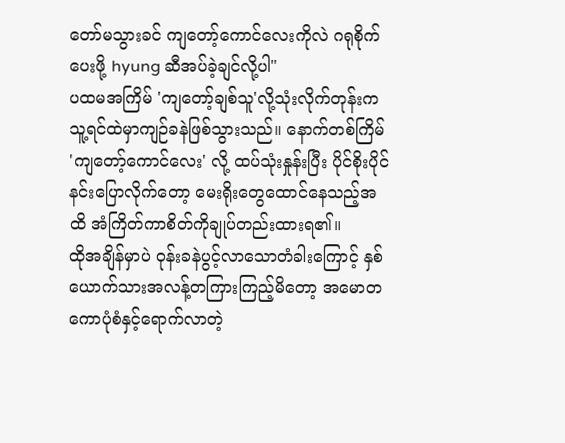တော်မသွားခင် ကျတော့်ကောင်လေးကိုလဲ ဂရုစိုက်ပေးဖို့ hyung ဆီအပ်ခဲ့ချင်လို့ပါ"
ပထမအကြိမ် 'ကျတော့်ချစ်သူ'လို့သုံးလိုက်တုန်းက သူ့ရင်ထဲမှာကျဉ်ခနဲဖြစ်သွားသည်။ နောက်တစ်ကြိမ် 'ကျတော့်ကောင်လေး' လို့ ထပ်သုံးနှုန်းပြီး ပိုင်စိုးပိုင်နင်းပြောလိုက်တော့ မေးရိုးတွေထောင်နေသည့်အထိ အံကြိတ်ကာစိတ်ကိုချုပ်တည်းထားရ၏။
ထိုအချိန်မှာပဲ ဝုန်းခနဲပွင့်လာသောတံခါးကြောင့် နှစ်ယောက်သားအလန့်တကြားကြည့်မိတော့ အမောတကောပုံစံနှင့်ရောက်လာတဲ့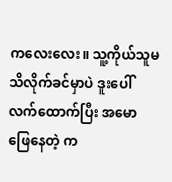ကလေးလေး။ သူ့ကိုယ်သူမသိလိုက်ခင်မှာပဲ ဒူးပေါ်လက်ထောက်ပြီး အမောဖြေနေတဲ့ က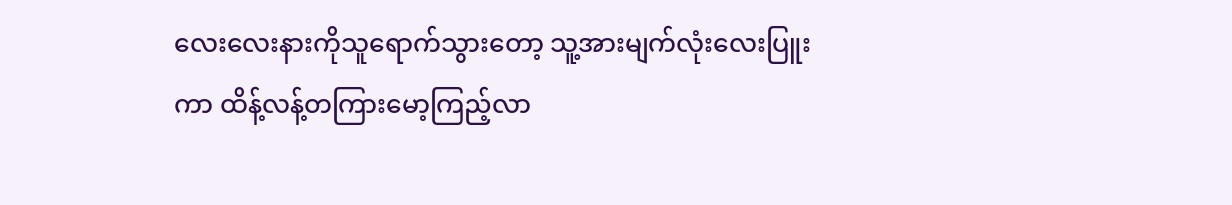လေးလေးနားကိုသူရောက်သွားတော့ သူ့အားမျက်လုံးလေးပြူးကာ ထိန့်လန့်တကြားမော့ကြည့်လာ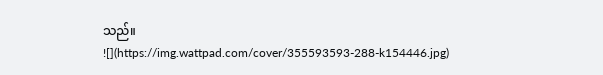သည်။
![](https://img.wattpad.com/cover/355593593-288-k154446.jpg)